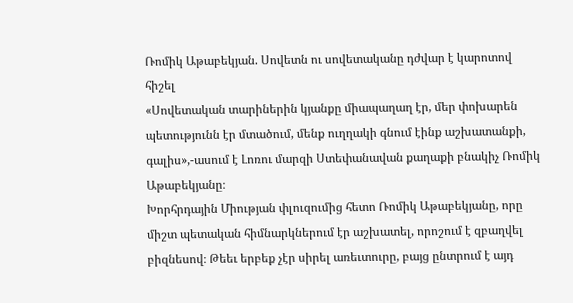Ռոմիկ Աթաբեկյան. Սովետն ու սովետականը դժվար է կարոտով հիշել
«Սովետական տարիներին կյանքը միապաղաղ էր, մեր փոխարեն պետությունն էր մտածում, մենք ուղղակի գնում էինք աշխատանքի, գալիս»,-ասում է Լոռու մարզի Ստեփանավան քաղաքի բնակիչ Ռոմիկ Աթաբեկյանը։
Խորհրդային Միության փլուզումից հետո Ռոմիկ Աթաբեկյանը, որը միշտ պետական հիմնարկներում էր աշխատել, որոշում է զբաղվել բիզնեսով։ Թեեւ երբեք չէր սիրել առեւտուրը, բայց ընտրում է այդ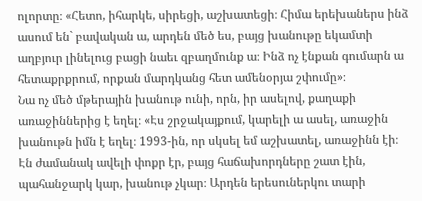ոլորտը։ «Հետո, իհարկե, սիրեցի, աշխատեցի։ Հիմա երեխաներս ինձ ասում են` բավական ա, արդեն մեծ ես, բայց խանութը եկամտի աղբյուր լինելուց բացի նաեւ զբաղմունք ա։ Ինձ ոչ էնքան գումարն ա հետաքրքրում, որքան մարդկանց հետ ամենօրյա շփումը»։
Նա ոչ մեծ մթերային խանութ ունի, որն, իր ասելով, քաղաքի առաջիններից է եղել։ «Էս շրջակայքում, կարելի ա ասել, առաջին խանութն իմն է եղել։ 1993-ին, որ սկսել եմ աշխատել, առաջինն էի։ Էն ժամանակ ավելի փոքր էր, բայց հաճախորդները շատ էին, պահանջարկ կար, խանութ չկար։ Արդեն երեսուներկու տարի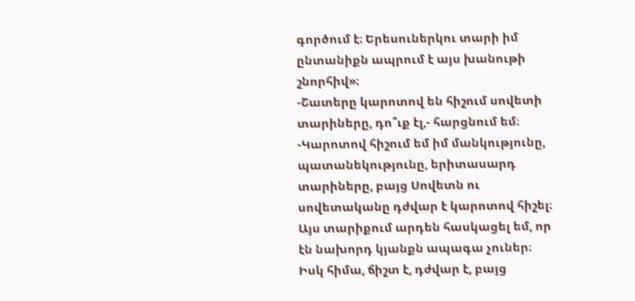գործում է։ Երեսուներկու տարի իմ ընտանիքն ապրում է այս խանութի շնորհիվ»։
-Շատերը կարոտով են հիշում սովետի տարիները, դո՞ւք էլ,- հարցնում եմ։
-Կարոտով հիշում եմ իմ մանկությունը, պատանեկությունը, երիտասարդ տարիները, բայց Սովետն ու սովետականը դժվար է կարոտով հիշել։ Այս տարիքում արդեն հասկացել եմ, որ էն նախորդ կյանքն ապագա չուներ։ Իսկ հիմա, ճիշտ է, դժվար է, բայց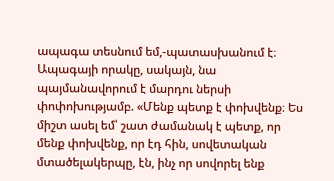ապագա տեսնում եմ,-պատասխանում է։
Ապագայի որակը, սակայն, նա պայմանավորում է մարդու ներսի փոփոխությամբ. «Մենք պետք է փոխվենք։ Ես միշտ ասել եմ՝ շատ ժամանակ է պետք, որ մենք փոխվենք, որ էդ հին, սովետական մտածելակերպը, էն, ինչ որ սովորել ենք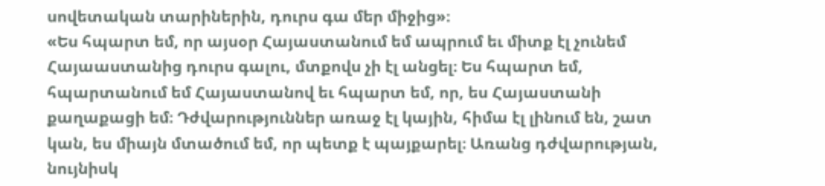սովետական տարիներին, դուրս գա մեր միջից»։
«Ես հպարտ եմ, որ այսօր Հայաստանում եմ ապրում եւ միտք էլ չունեմ Հայաաստանից դուրս գալու, մտքովս չի էլ անցել։ Ես հպարտ եմ, հպարտանում եմ Հայաստանով եւ հպարտ եմ, որ, ես Հայաստանի քաղաքացի եմ։ Դժվարություններ առաջ էլ կային, հիմա էլ լինում են, շատ կան, ես միայն մտածում եմ, որ պետք է պայքարել։ Առանց դժվարության, նույնիսկ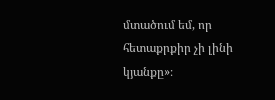մտածում եմ, որ հետաքրքիր չի լինի կյանքը»։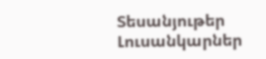Տեսանյութեր
Լուսանկարներ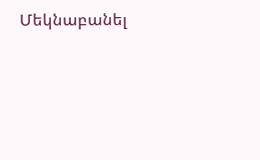Մեկնաբանել